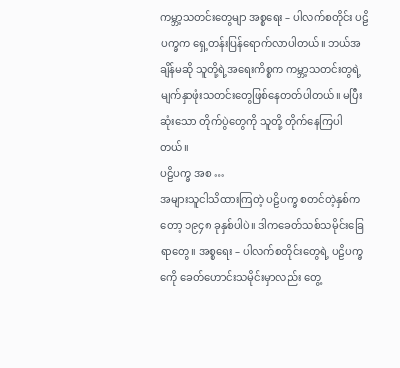ကမ္ဘာ့သတင်းတွေမျာ အစ္စရေး – ပါလက်စတိုင်း ပဠိပက္ခက ရှေ့တန်းပြန်ရောက်လာပါတယ်။ ဘယ်အချိန်မဆို သူတို့ရဲ့အရေးကိစ္စက ကမ္ဘာ့သတင်းတွရဲ့ မျက်နှာဖုံးသတင်းတွေဖြစ်နေတတ်ပါတယ်။ မပြီးဆုံးသော တိုက်ပွဲတွေကို သူတို့ တိုက်နေကြပါတယ်။
ပဠိပက္ခ အစ …
အများသူငါသိထားကြတဲ့ ပဠိပက္ခ စတင်တဲ့နှစ်ကတော့ ၁၉၄၈ ခုနှစ်ပါပဲ။ ဒါကခေတ်သစ်သမိုင်းခြေရာတွေ။ အစ္စရေး – ပါလက်စတိုင်းတွေရဲ့ ပဠိပက္ခကေို ခေတ်ဟောင်းသမိုင်းမှာလည်း တွေ့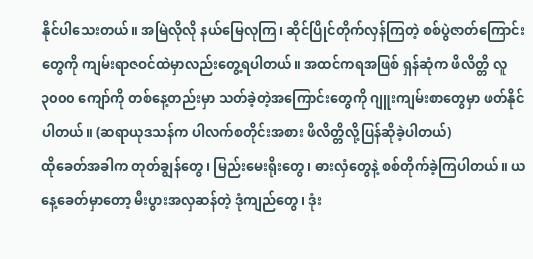နိုင်ပါသေးတယ်။ အမြဲလိုလို နယ်မြေလုကြ၊ ဆိုင်ပြိုင်တိုက်လှန်ကြတဲ့ စစ်ပွဲဇာတ်ကြောင်းတွေကို ကျမ်းရာဇဝင်ထဲမှာလည်းတွေ့ရပါတယ်။ အထင်ကရအဖြစ် ရှန်ဆုံက ဖိလိတ္တိ လူ ၃၀၀၀ ကျော်ကို တစ်နေ့တည်းမှာ သတ်ခဲ့တဲ့အကြောင်းတွေကို ဂျူးကျမ်းစာတွေမှာ ဖတ်နိုင်ပါတယ်။ (ဆရာယုဒသန်က ပါလက်စတိုင်းအစား ဖိလိတ္တိလို့ပြန်ဆိုခဲ့ပါတယ်)
ထိုခေတ်အခါက တုတ်ချွန်တွေ၊ မြည်းမေးရိုးတွေ၊ ဓားလှံတွေနဲ့ စစ်တိုက်ခဲ့ကြပါတယ်။ ယနေ့ခေတ်မှာတော့ မီးပွားအလှဆန်တဲ့ ဒုံကျည်တွေ၊ ဒုံး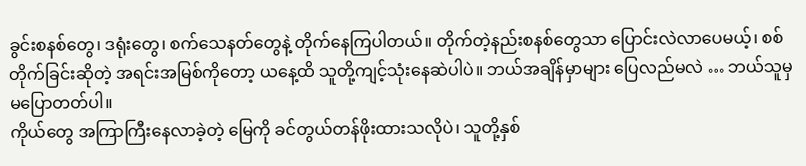ခွင်းစနစ်တွေ၊ ဒရုံးတွေ၊ စက်သေနတ်တွေနဲ့ တိုက်နေကြပါတယ်။ တိုက်တဲ့နည်းစနစ်တွေသာ ပြောင်းလဲလာပေမယ့်၊ စစ်တိုက်ခြင်းဆိုတဲ့ အရင်းအမြစ်ကိုတော့ ယနေ့ထိ သူတို့ကျင့်သုံးနေဆဲပါပဲ။ ဘယ်အချိန်မှာများ ပြေလည်မလဲ … ဘယ်သူမှမပြောတတ်ပါ။
ကိုယ်တွေ အကြာကြီးနေလာခဲ့တဲ့ မြေကို ခင်တွယ်တန်ဖိုးထားသလိုပဲ၊ သူတို့နှစ်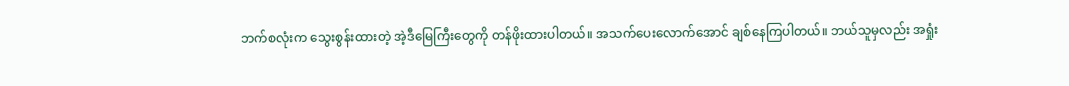ဘက်စလုံးက သွေးစွန်းထားတဲ့ အဲ့ဒီမြေကြီးတွေကို တန်ဖိုးထားပါတယ်။ အသက်ပေးလောက်အောင် ချစ်နေကြပါတယ်။ ဘယ်သူမှလည်း အရှုံး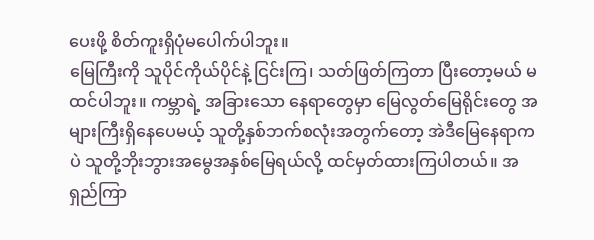ပေးဖို့ စိတ်ကူးရှိပုံမပေါက်ပါဘူး။
မြေကြီးကို သူပိုင်ကိုယ်ပိုင်နဲ့ ငြင်းကြ၊ သတ်ဖြတ်ကြတာ ပြီးတော့မယ် မထင်ပါဘူး။ ကမ္ဘာရဲ့ အခြားသော နေရာတွေမှာ မြေလွတ်မြေရိုင်းတွေ အများကြီးရှိနေပေမယ့် သူတို့နှစ်ဘက်စလုံးအတွက်တော့ အဲဒီမြေနေရာကပဲ သူတို့ဘိုးဘွားအမွေအနှစ်မြေရယ်လို့ ထင်မှတ်ထားကြပါတယ်။ အရှည်ကြာ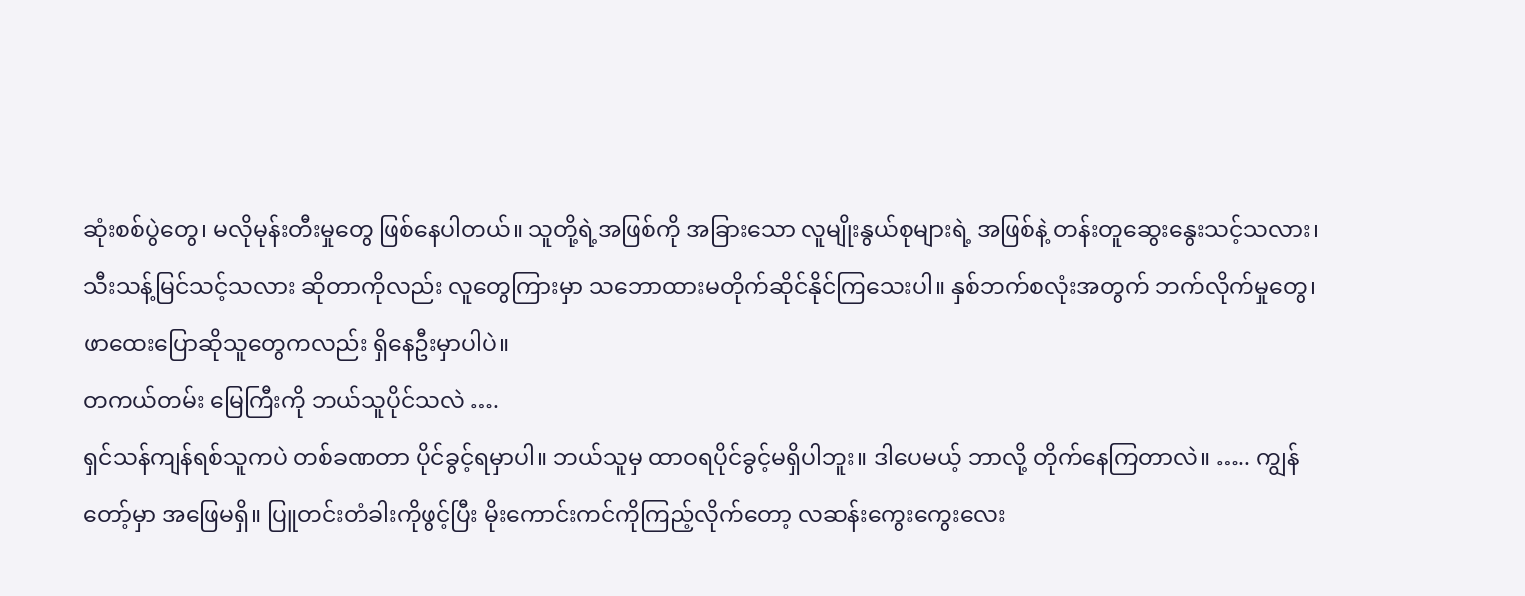ဆုံးစစ်ပွဲတွေ၊ မလိုမုန်းတီးမှုတွေ ဖြစ်နေပါတယ်။ သူတို့ရဲ့အဖြစ်ကို အခြားသော လူမျိုးနွယ်စုများရဲ့ အဖြစ်နဲ့ တန်းတူဆွေးနွေးသင့်သလား၊ သီးသန့်မြင်သင့်သလား ဆိုတာကိုလည်း လူတွေကြားမှာ သဘောထားမတိုက်ဆိုင်နိုင်ကြသေးပါ။ နှစ်ဘက်စလုံးအတွက် ဘက်လိုက်မှုတွေ၊ ဖာထေးပြောဆိုသူတွေကလည်း ရှိနေဦးမှာပါပဲ။
တကယ်တမ်း မြေကြီးကို ဘယ်သူပိုင်သလဲ ….
ရှင်သန်ကျန်ရစ်သူကပဲ တစ်ခဏတာ ပိုင်ခွင့်ရမှာပါ။ ဘယ်သူမှ ထာဝရပိုင်ခွင့်မရှိပါဘူး။ ဒါပေမယ့် ဘာလို့ တိုက်နေကြတာလဲ။ ….. ကျွန်တော့်မှာ အဖြေမရှိ။ ပြူတင်းတံခါးကိုဖွင့်ပြီး မိုးကောင်းကင်ကိုကြည့်လိုက်တော့ လဆန်းကွေးကွေးလေး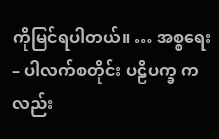ကိုမြင်ရပါတယ်။ … အစ္စရေး – ပါလက်စတိုင်း ပဠိပက္ခ ကလည်း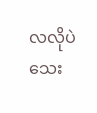လလိုပဲ သေး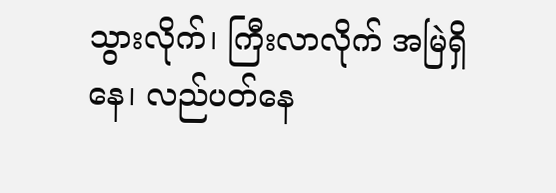သွားလိုက်၊ ကြီးလာလိုက် အမြဲရှိနေ၊ လည်ပတ်နေ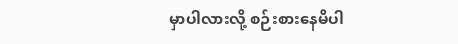မှာပါလားလို့ စဉ်းစားနေမိပါ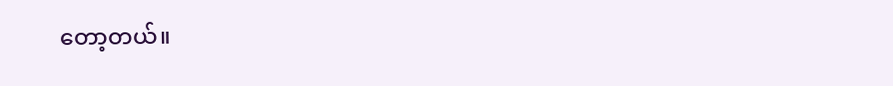တော့တယ်။